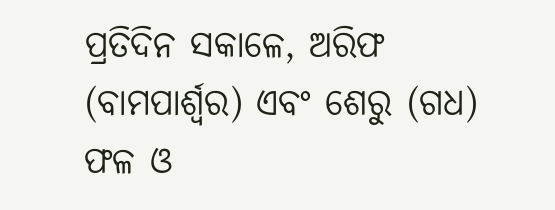ପ୍ରତିଦିନ ସକାଳେ, ଅରିଫ (ବାମପାର୍ଶ୍ୱର) ଏବଂ ଶେରୁ (ଗଧ) ଫଳ ଓ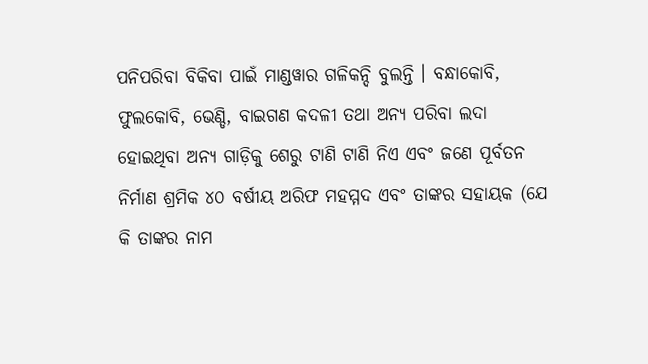ପନିପରିବା ବିକିବା ପାଇଁ ମାଣ୍ଡୱାର ଗଳିକନ୍ଦି ବୁଲନ୍ତି । ବନ୍ଧାକୋବି, ଫୁଲକୋବି, ଭେଣ୍ଡି, ବାଇଗଣ କଦଳୀ ତଥା ଅନ୍ୟ ପରିବା ଲଦା ହୋଇଥିବା ଅନ୍ୟ ଗାଡ଼ିକୁ ଶେରୁ ଟାଣି ଟାଣି ନିଏ ଏବଂ ଜଣେ ପୂର୍ବତନ ନିର୍ମାଣ ଶ୍ରମିକ ୪୦ ବର୍ଷୀୟ ଅରିଫ ମହମ୍ମଦ ଏବଂ ତାଙ୍କର ସହାୟକ (ଯେ କି ତାଙ୍କର ନାମ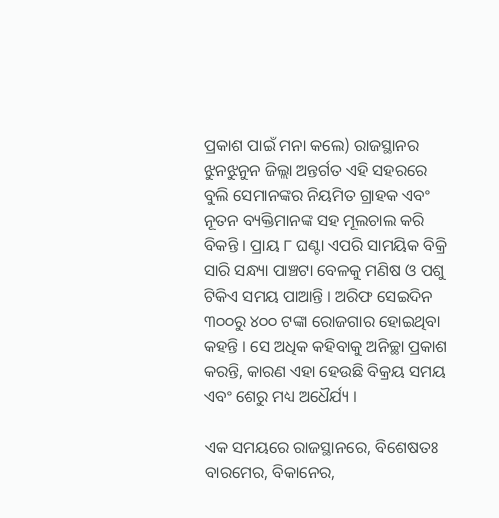ପ୍ରକାଶ ପାଇଁ ମନା କଲେ) ରାଜସ୍ଥାନର ଝୁନଝୁନୁନ ଜିଲ୍ଲା ଅନ୍ତର୍ଗତ ଏହି ସହରରେ ବୁଲି ସେମାନଙ୍କର ନିୟମିତ ଗ୍ରାହକ ଏବଂ ନୂତନ ବ୍ୟକ୍ତିମାନଙ୍କ ସହ ମୂଲଚାଲ କରି ବିକନ୍ତି । ପ୍ରାୟ ୮ ଘଣ୍ଟା ଏପରି ସାମୟିକ ବିକ୍ରି ସାରି ସନ୍ଧ୍ୟା ପାଞ୍ଚଟା ବେଳକୁ ମଣିଷ ଓ ପଶୁ ଟିକିଏ ସମୟ ପାଆନ୍ତି । ଅରିଫ ସେଇଦିନ ୩୦୦ରୁ ୪୦୦ ଟଙ୍କା ରୋଜଗାର ହୋଇଥିବା କହନ୍ତି । ସେ ଅଧିକ କହିବାକୁ ଅନିଚ୍ଛା ପ୍ରକାଶ କରନ୍ତି, କାରଣ ଏହା ହେଉଛି ବିକ୍ରୟ ସମୟ ଏବଂ ଶେରୁ ମଧ୍ୟ ଅଧୈର୍ଯ୍ୟ ।

ଏକ ସମୟରେ ରାଜସ୍ଥାନରେ, ବିଶେଷତଃ ବାରମେର, ବିକାନେର,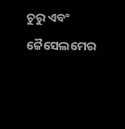ଚୁରୁ ଏବଂ ଜୈସେଲମେର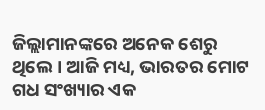ଜିଲ୍ଲାମାନଙ୍କରେ ଅନେକ ଶେରୁ ଥିଲେ । ଆଜି ମଧ୍ୟ, ଭାରତର ମୋଟ ଗଧ ସଂଖ୍ୟାର ଏକ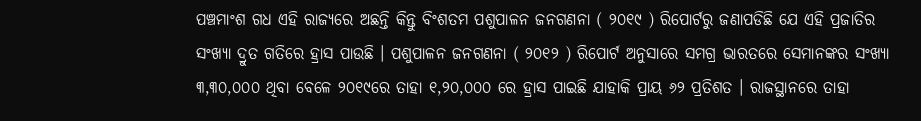ପଞ୍ଚମାଂଶ ଗଧ ଏହି ରାଜ୍ୟରେ ଅଛନ୍ତି କିନ୍ତୁ ବିଂଶତମ ପଶୁପାଳନ ଜନଗଣନା ( ୨୦୧୯ ) ରିପୋର୍ଟରୁ ଜଣାପଡିଛି ଯେ ଏହି ପ୍ରଜାତିର ସଂଖ୍ୟା ଦ୍ରୁତ ଗତିରେ ହ୍ରାସ ପାଉଛି । ପଶୁପାଳନ ଜନଗଣନା ( ୨୦୧୨ ) ରିପୋର୍ଟ ଅନୁସାରେ ସମଗ୍ର ଭାରତରେ ସେମାନଙ୍କର ସଂଖ୍ୟା ୩,୩୦,୦୦୦ ଥିବା ବେଳେ ୨୦୧୯ରେ ତାହା ୧,୨୦,୦୦୦ ରେ ହ୍ରାସ ପାଇଛି ଯାହାକି ପ୍ରାୟ ୬୨ ପ୍ରତିଶତ । ରାଜସ୍ଥାନରେ ତାହା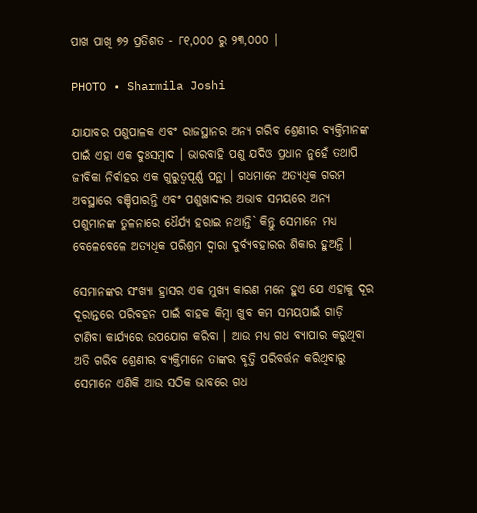ପାଖ ପାଖି ୭୨ ପ୍ରତିଶତ - ୮୧,୦୦୦ ରୁ ୨୩,୦୦୦ |

PHOTO • Sharmila Joshi

ଯାଯାବର ପଶୁପାଳକ ଏବଂ ରାଜସ୍ଥାନର ଅନ୍ୟ ଗରିବ ଶ୍ରେଣୀର ବ୍ୟକ୍ତିମାନଙ୍କ ପାଇଁ ଏହା ଏକ ଦୁଃସମ୍ବାଦ । ଭାରବାହି ପଶୁ ଯଦିଓ ପ୍ରଧାନ ନୁହେଁ ତଥାପି ଜୀବିକା ନିର୍ଵାହର ଏକ ଗୁରୁତ୍ୱପୂର୍ଣ୍ଣ ପନ୍ଥା । ଗଧମାନେ ଅତ୍ୟଧିକ ଗରମ ଅବସ୍ଥାରେ ବଞ୍ଚିପାରନ୍ତି ଏବଂ ପଶୁଖାଦ୍ୟର ଅଭାବ ସମୟରେ ଅନ୍ୟ ପଶୁମାନଙ୍କ ତୁଳନାରେ ଧୈର୍ଯ୍ୟ ହରାଇ ନଥାନ୍ତି` କିନ୍ତୁ ସେମାନେ ମଧ୍ୟ ବେଳେବେଳେ ଅତ୍ୟଧିକ ପରିଶ୍ରମ ଦ୍ୱାରା ଦୁର୍ବ୍ୟବହାରର ଶିକାର ହୁଅନ୍ତି ।

ସେମାନଙ୍କର ସଂଖ୍ୟା ହ୍ରାସର ଏକ ମୁଖ୍ୟ କାରଣ ମନେ ହୁଏ ଯେ ଏହାକୁ ଦୂର ଦୂରାନ୍ତରେ ପରିବହନ ପାଇଁ ବାହକ କିମ୍ବା ଖୁବ କମ ସମୟପାଇଁ ଗାଡ଼ି ଟାଣିବା କାର୍ଯ୍ୟରେ ଉପଯୋଗ କରିବା । ଆଉ ମଧ୍ୟ ଗଧ ବ୍ୟାପାର କରୁଥିବା ଅତି ଗରିବ ଶ୍ରେଣୀର ବ୍ୟକ୍ତିମାନେ ତାଙ୍କର ବୃତ୍ତି ପରିବର୍ତ୍ତନ କରିଥିବାରୁ ସେମାନେ ଏଣିକି ଆଉ ସଠିକ ଭାବରେ ଗଧ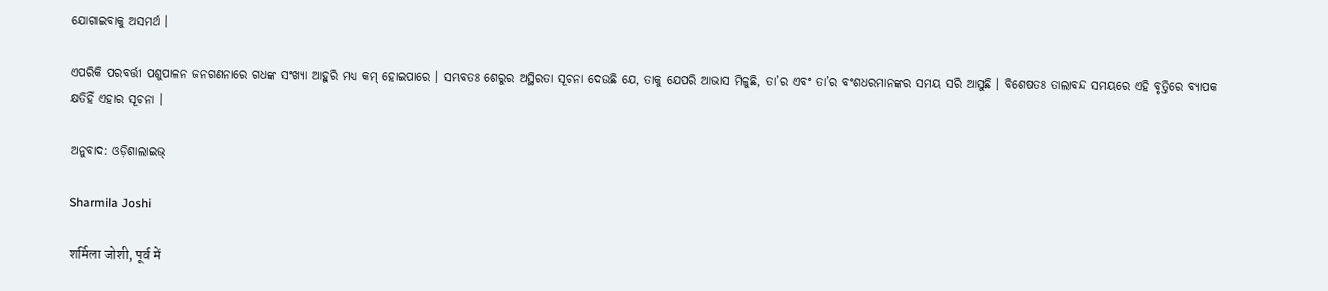ଯୋଗାଇବାକୁ ଅସମର୍ଥ ।

ଏପରିକି ପରବର୍ତ୍ତୀ ପଶୁପାଳନ ଜନଗଣନାରେ ଗଧଙ୍କ ସଂଖ୍ୟା ଆହୁରି ମଧ୍ୟ କମ୍‌ ହୋଇପାରେ । ସମ୍ଭବତଃ ଶେରୁର ଅସ୍ଥିରତା ସୂଚନା ଦେଉଛି ଯେ, ତାକୁ ଯେପରି ଆଭାସ ମିଳୁଛି, ତା’ର ଏବଂ ତା’ର ବଂଶଧରମାନଙ୍କର ସମୟ ସରି ଆସୁଛି । ବିଶେଷତଃ ତାଲାବନ୍ଦ ସମୟରେ ଏହି ବୃତ୍ତିରେ ବ୍ୟାପକ କ୍ଷତିହିଁ ଏହାର ସୂଚନା ।

ଅନୁବାଦ: ଓଡ଼ିଶାଲାଇଭ୍‍

Sharmila Joshi

शर्मिला जोशी, पूर्व में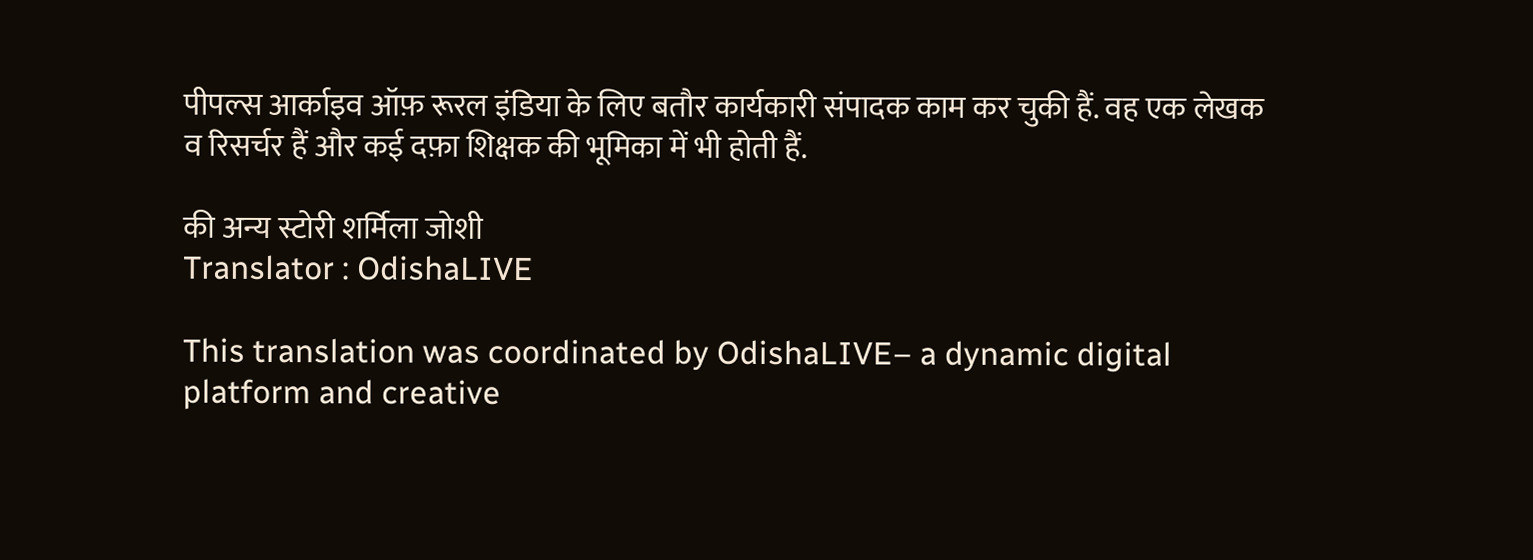पीपल्स आर्काइव ऑफ़ रूरल इंडिया के लिए बतौर कार्यकारी संपादक काम कर चुकी हैं. वह एक लेखक व रिसर्चर हैं और कई दफ़ा शिक्षक की भूमिका में भी होती हैं.

की अन्य स्टोरी शर्मिला जोशी
Translator : OdishaLIVE

This translation was coordinated by OdishaLIVE– a dynamic digital platform and creative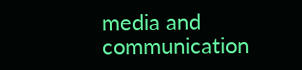media and communication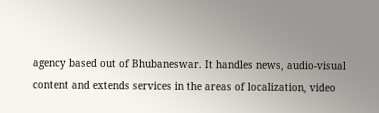agency based out of Bhubaneswar. It handles news, audio-visual content and extends services in the areas of localization, video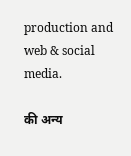production and web & social media.

की अन्य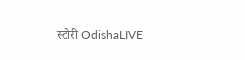स्टोरी OdishaLIVE